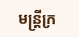មន្ត្រីក្រ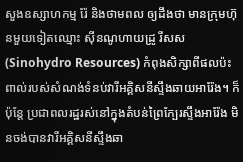សួងឧស្សាហកម្ម រ៉ែ និងថាមពល ឲ្យដឹងថា មានក្រុមហ៊ុនមួយទៀតឈ្មោះ ស៊ីនណូហាយដ្រូ រីសស (Sinohydro Resources) កំពុងសិក្សាពីផលប៉ះពាល់របស់សំណង់ទំនប់វារីអគ្គិសនីស្ទឹងឆាយអារ៉ែង។ ក៏ប៉ុន្តែ ប្រជាពលរដ្ឋរស់នៅក្នុងតំបន់ព្រៃក្បែរស្ទឹងអារ៉ែង មិនចង់បានវារីអគ្គិសនីស្ទឹងឆា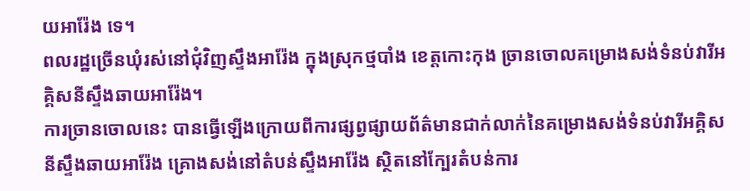យអារ៉ែង ទេ។
ពលរដ្ឋច្រើនឃុំរស់នៅជុំវិញស្ទឹងអារ៉ែង ក្នុងស្រុកថ្មបាំង ខេត្តកោះកុង ច្រានចោលគម្រោងសង់ទំនប់វារីអគ្គិសនីស្ទឹងឆាយអារ៉ែង។
ការច្រានចោលនេះ បានធ្វើឡើងក្រោយពីការផ្សព្វផ្សាយព័ត៌មានជាក់លាក់នៃគម្រោងសង់ទំនប់វារីអគ្គិសនីស្ទឹងឆាយអារ៉ែង គ្រោងសង់នៅតំបន់ស្ទឹងអារ៉ែង ស្ថិតនៅក្បែរតំបន់ការ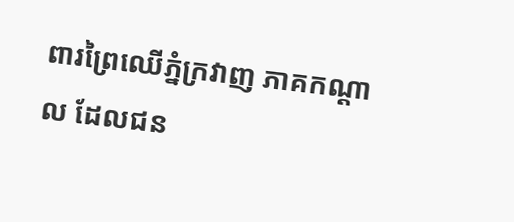ពារព្រៃឈើភ្នំក្រវាញ ភាគកណ្ដាល ដែលជន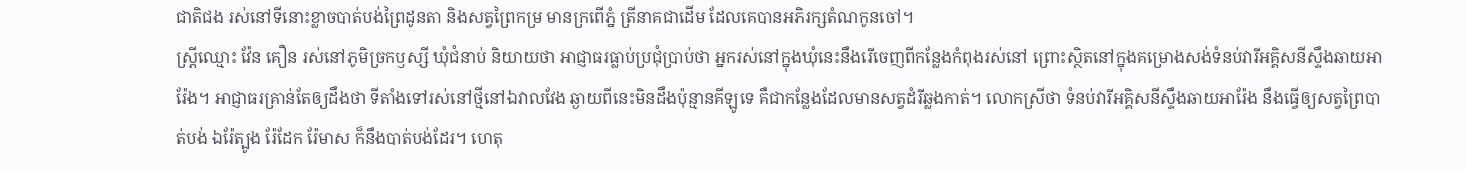ជាតិជង រស់នៅទីនោះខ្លាចបាត់បង់ព្រៃដូនតា និងសត្វព្រៃកម្រ មានក្រពើភ្នំ ត្រីនាគជាដើម ដែលគេបានអភិរក្សតំណកូនចៅ។
ស្ត្រីឈ្មោះ វ៉ែន គឿន រស់នៅភូមិច្រកឫស្សី ឃុំជំនាប់ និយាយថា អាជ្ញាធរធ្លាប់ប្រជុំប្រាប់ថា អ្នករស់នៅក្នុងឃុំនេះនឹងរើចេញពីកន្លែងកំពុងរស់នៅ ព្រោះស្ថិតនៅក្នុងគម្រោងសង់ទំនប់វារីអគ្គិសនីស្ទឹងឆាយអារ៉ែង។ អាជ្ញាធរគ្រាន់តែឲ្យដឹងថា ទីតាំងទៅរស់នៅថ្មីនៅឯវាលវែង ឆ្ងាយពីនេះមិនដឹងប៉ុន្មានគីឡូទេ គឺជាកន្លែងដែលមានសត្វដំរីឆ្លងកាត់។ លោកស្រីថា ទំនប់វារីអគ្គិសនីស្ទឹងឆាយអារ៉ែង នឹងធ្វើឲ្យសត្វព្រៃបាត់បង់ ឯរ៉ែត្បូង រ៉ែដែក រ៉ែមាស ក៏នឹងបាត់បង់ដែរ។ ហេតុ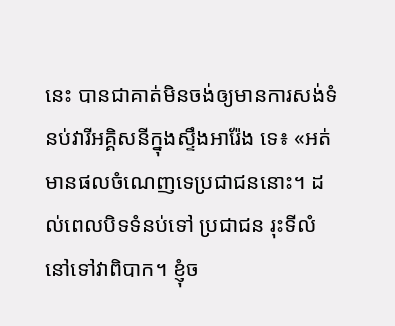នេះ បានជាគាត់មិនចង់ឲ្យមានការសង់ទំនប់វារីអគ្គិសនីក្នុងស្ទឹងអារ៉ែង ទេ៖ «អត់មានផលចំណេញទេប្រជាជននោះ។ ដល់ពេលបិទទំនប់ទៅ ប្រជាជន រុះទីលំនៅទៅវាពិបាក។ ខ្ញុំច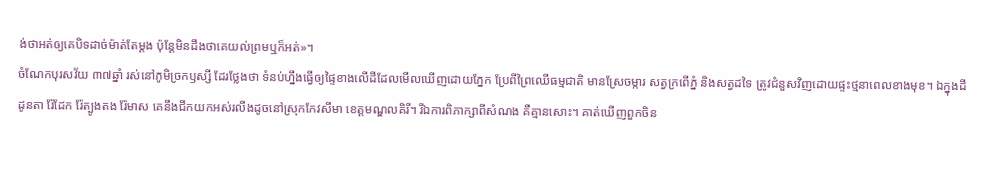ង់ថាអត់ឲ្យគេបិទដាច់ម៉ាត់តែម្តង ប៉ុន្តែមិនដឹងថាគេយល់ព្រមឬក៏អត់»។
ចំណែកបុរសវ័យ ៣៧ឆ្នាំ រស់នៅភូមិច្រកឫស្សី ដែរថ្លែងថា ទំនប់ហ្នឹងធ្វើឲ្យផ្ទៃខាងលើដីដែលមើលឃើញដោយភ្នែក ប្រែពីព្រៃឈើធម្មជាតិ មានស្រែចម្ការ សត្វក្រពើភ្នំ និងសត្វដទៃ ត្រូវជំនួសវិញដោយផ្ទះថ្មនាពេលខាងមុខ។ ឯក្នុងដីដូនតា រ៉ែដែក រ៉ែត្បូងតង រ៉ែមាស គេនឹងជីកយកអស់រលីងដូចនៅស្រុកកែវសីមា ខេត្តមណ្ឌលគិរី។ រីឯការពិភាក្សាពីសំណង គឺគ្មានសោះ។ គាត់ឃើញពួកចិន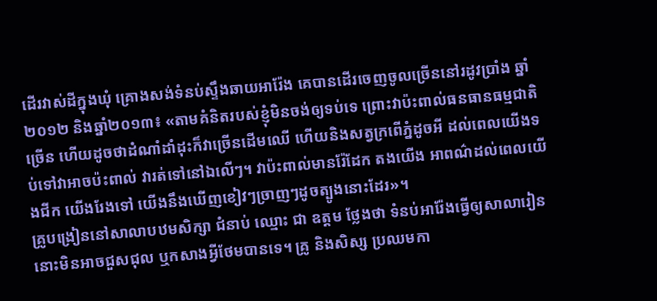ដើរវាស់ដីក្នុងឃុំ គ្រោងសង់ទំនប់ស្ទឹងឆាយអារ៉ែង គេបានដើរចេញចូលច្រើននៅរដូវប្រាំង ឆ្នាំ២០១២ និងឆ្នាំ២០១៣៖ «តាមគំនិតរបស់ខ្ញុំមិនចង់ឲ្យទប់ទេ ព្រោះវាប៉ះពាល់ធនធានធម្មជាតិច្រើន ហើយដូចថាដំណាំដាំដុះក៏វាច្រើនដើមឈើ ហើយនិងសត្វក្រពើភ្នំដូចអី ដល់ពេលយើងទប់ទៅវាអាចប៉ះពាល់ វារត់ទៅនៅឯលើៗ។ វាប៉ះពាល់មានរ៉ែដែក តងយើង អាពណ៌ដល់ពេលយើងជីក យើងរែងទៅ យើងនឹងឃើញខៀវៗច្រាញៗដូចត្បូងនោះដែរ»។
គ្រូបង្រៀននៅសាលាបឋមសិក្សា ជំនាប់ ឈ្មោះ ជា ឧត្តម ថ្លែងថា ទំនប់អារ៉ែងធ្វើឲ្យសាលារៀននោះមិនអាចជួសជុល ឬកសាងអ្វីថែមបានទេ។ គ្រូ និងសិស្ស ប្រឈមកា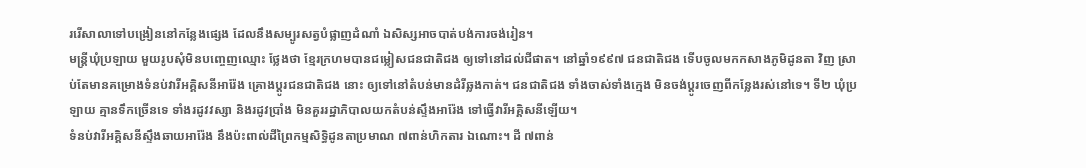ររើសាលាទៅបង្រៀននៅកន្លែងផ្សេង ដែលនឹងសម្បូរសត្វបំផ្លាញដំណាំ ឯសិស្សអាចបាត់បង់ការចង់រៀន។
មន្ត្រីឃុំប្រឡាយ មួយរូបសុំមិនបញ្ចេញឈ្មោះ ថ្លែងថា ខ្មែរក្រហមបានជម្លៀសជនជាតិជង ឲ្យទៅនៅដល់ជីផាត។ នៅឆ្នាំ១៩៩៧ ជនជាតិជង ទើបចូលមកកសាងភូមិដូនតា វិញ ស្រាប់តែមានគម្រោងទំនប់វារីអគ្គិសនីអារ៉ែង គ្រោងប្ដូរជនជាតិជង នោះ ឲ្យទៅនៅតំបន់មានដំរីឆ្លងកាត់។ ជនជាតិជង ទាំងចាស់ទាំងក្មេង មិនចង់ប្ដូរចេញពីកន្លែងរស់នៅទេ។ ទី២ ឃុំប្រឡាយ គ្មានទឹកច្រើនទេ ទាំងរដូវវស្សា និងរដូវប្រាំង មិនគួររដ្ឋាភិបាលយកតំបន់ស្ទឹងអារ៉ែង ទៅធ្វើវារីអគ្គិសនីឡើយ។
ទំនប់វារីអគ្គិសនីស្ទឹងឆាយអារ៉ែង នឹងប៉ះពាល់ដីព្រៃកម្មសិទ្ធិដូនតាប្រមាណ ៧ពាន់ហិកតារ ឯណោះ។ ដី ៧ពាន់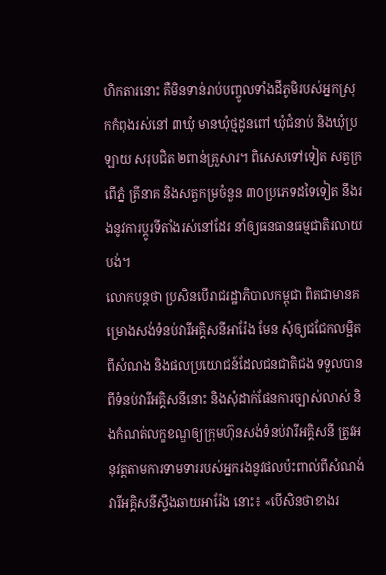ហិកតារនោះ គឺមិនទាន់រាប់បញ្ចូលទាំងដីភូមិរបស់អ្នកស្រុកកំពុងរស់នៅ ៣ឃុំ មានឃុំថ្មដូនពៅ ឃុំជំនាប់ និងឃុំប្រឡាយ សរុបជិត ២ពាន់គ្រួសារ។ ពិសេសទៅទៀត សត្វក្រពើភ្នំ ត្រីនាគ និងសត្វកម្រចំនួន ៣០ប្រភេទដទៃទៀត នឹងរងនូវការប្ដូរទីតាំងរស់នៅដែរ នាំឲ្យធនធានធម្មជាតិរលាយបង់។
លោកបន្តថា ប្រសិនបើរាជរដ្ឋាភិបាលកម្ពុជា ពិតជាមានគម្រោងសង់ទំនប់វារីអគ្គិសនីអារ៉ែង មែន សុំឲ្យជជែកលម្អិតពីសំណង និងផលប្រយោជន៍ដែលជនជាតិជង ទទួលបានពីទំនប់វារីអគ្គិសនីនោះ និងសុំដាក់ផែនការច្បាស់លាស់ និងកំណត់លក្ខខណ្ឌឲ្យក្រុមហ៊ុនសង់ទំនប់វារីអគ្គិសនី ត្រូវអនុវត្តតាមការទាមទាររបស់អ្នករងនូវផលប៉ះពាល់ពីសំណង់វារីអគ្គិសនីស្ទឹងឆាយអារ៉ែង នោះ៖ «បើសិនថាខាងរ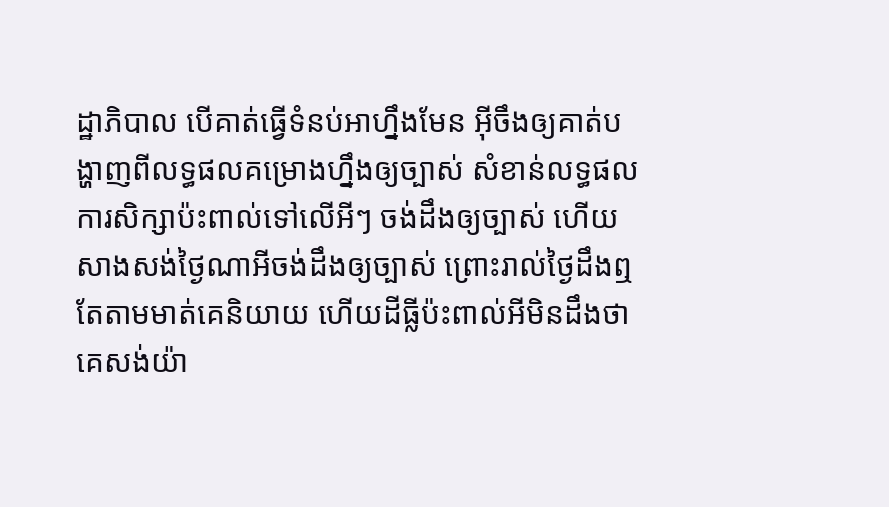ដ្ឋាភិបាល បើគាត់ធ្វើទំនប់អាហ្នឹងមែន អ៊ីចឹងឲ្យគាត់បង្ហាញពីលទ្ធផលគម្រោងហ្នឹងឲ្យច្បាស់ សំខាន់លទ្ធផលការសិក្សាប៉ះពាល់ទៅលើអីៗ ចង់ដឹងឲ្យច្បាស់ ហើយសាងសង់ថ្ងៃណាអីចង់ដឹងឲ្យច្បាស់ ព្រោះរាល់ថ្ងៃដឹងឮតែតាមមាត់គេនិយាយ ហើយដីធ្លីប៉ះពាល់អីមិនដឹងថា គេសង់យ៉ា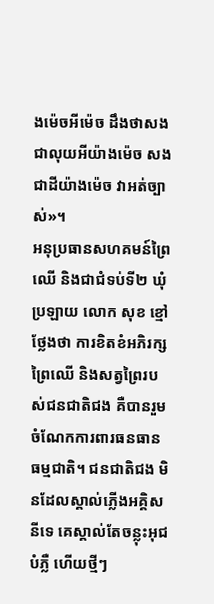ងម៉េចអីម៉េច ដឹងថាសងជាលុយអីយ៉ាងម៉េច សងជាដីយ៉ាងម៉េច វាអត់ច្បាស់»។
អនុប្រធានសហគមន៍ព្រៃឈើ និងជាជំទប់ទី២ ឃុំប្រឡាយ លោក សុខ ខ្មៅ ថ្លែងថា ការខិតខំអភិរក្សព្រៃឈើ និងសត្វព្រៃរបស់ជនជាតិជង គឺបានរួមចំណែកការពារធនធានធម្មជាតិ។ ជនជាតិជង មិនដែលស្គាល់ភ្លើងអគ្គិសនីទេ គេស្គាល់តែចន្លុះអុជបំភ្លឺ ហើយថ្មីៗ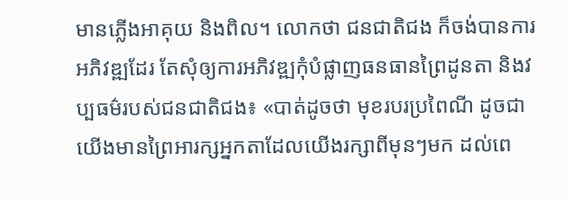មានភ្លើងអាគុយ និងពិល។ លោកថា ជនជាតិជង ក៏ចង់បានការអភិវឌ្ឍដែរ តែសុំឲ្យការអភិវឌ្ឍកុំបំផ្លាញធនធានព្រៃដូនតា និងវប្បធម៌របស់ជនជាតិជង៖ «បាត់ដូចថា មុខរបរប្រពៃណី ដូចជាយើងមានព្រៃអារក្សអ្នកតាដែលយើងរក្សាពីមុនៗមក ដល់ពេ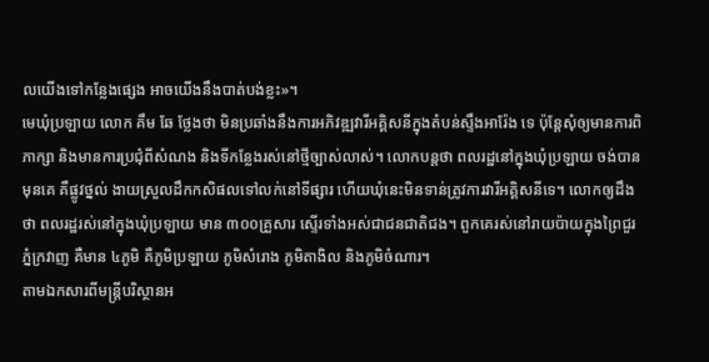លយើងទៅកន្លែងផ្សេង អាចយើងនឹងបាត់បង់ខ្លះ»។
មេឃុំប្រឡាយ លោក គឹម ឆែ ថ្លែងថា មិនប្រឆាំងនឹងការអភិវឌ្ឍវារីអគ្គិសនីក្នុងតំបន់ស្ទឹងអារ៉ែង ទេ ប៉ុន្តែសុំឲ្យមានការពិភាក្សា និងមានការប្រជុំពីសំណង និងទីកន្លែងរស់នៅថ្មីច្បាស់លាស់។ លោកបន្តថា ពលរដ្ឋនៅក្នុងឃុំប្រឡាយ ចង់បានមុនគេ គឺផ្លូវថ្នល់ ងាយស្រួលដឹកកសិផលទៅលក់នៅទីផ្សារ ហើយឃុំនេះមិនទាន់ត្រូវការវារីអគ្គិសនីទេ។ លោកឲ្យដឹងថា ពលរដ្ឋរស់នៅក្នុងឃុំប្រឡាយ មាន ៣០០គ្រួសារ ស្ទើរទាំងអស់ជាជនជាតិជង។ ពួកគេរស់នៅរាយប៉ាយក្នុងព្រៃជួរភ្នំក្រវាញ គឺមាន ៤ភូមិ គឺភូមិប្រឡាយ ភូមិសំរោង ភូមិតាងិល និងភូមិចំណារ។
តាមឯកសារពីមន្ត្រីបរិស្ថានអ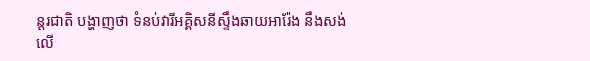ន្តរជាតិ បង្ហាញថា ទំនប់វារីអគ្គិសនីស្ទឹងឆាយអារ៉ែង នឹងសង់លើ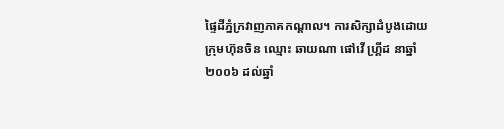ផ្ទៃដីភ្នំក្រវាញភាគកណ្ដាល។ ការសិក្សាដំបូងដោយក្រុមហ៊ុនចិន ឈ្មោះ ឆាយណា ផៅវើ ហ្រ្គីដ នាឆ្នាំ២០០៦ ដល់ឆ្នាំ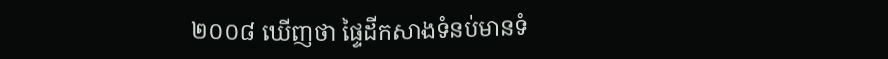២០០៨ ឃើញថា ផ្ទៃដីកសាងទំនប់មានទំ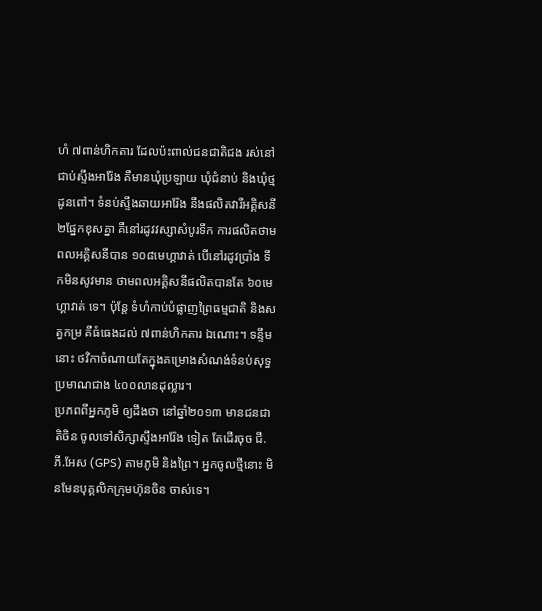ហំ ៧ពាន់ហិកតារ ដែលប៉ះពាល់ជនជាតិជង រស់នៅជាប់ស្ទឹងអារ៉ែង គឺមានឃុំប្រឡាយ ឃុំជំនាប់ និងឃុំថ្មដូនពៅ។ ទំនប់ស្ទឹងឆាយអារ៉ែង នឹងផលិតវារីអគ្គិសនី ២ផ្នែកខុសគ្នា គឺនៅរដូវវស្សាសំបូរទឹក ការផលិតថាមពលអគ្គិសនីបាន ១០៨មេហ្គាវាត់ បើនៅរដូវប្រាំង ទឹកមិនសូវមាន ថាមពលអគ្គិសនីផលិតបានតែ ៦០មេហ្គាវាត់ ទេ។ ប៉ុន្តែ ទំហំកាប់បំផ្លាញព្រៃធម្មជាតិ និងសត្វកម្រ គឺធំធេងដល់ ៧ពាន់ហិកតារ ឯណោះ។ ទន្ទឹមនោះ ថវិកាចំណាយតែក្នុងគម្រោងសំណង់ទំនប់សុទ្ធប្រមាណជាង ៤០០លានដុល្លារ។
ប្រភពពីអ្នកភូមិ ឲ្យដឹងថា នៅឆ្នាំ២០១៣ មានជនជាតិចិន ចូលទៅសិក្សាស្ទឹងអារ៉ែង ទៀត តែដើរចុច ជី.ភី.អែស (GPS) តាមភូមិ និងព្រៃ។ អ្នកចូលថ្មីនោះ មិនមែនបុគ្គលិកក្រុមហ៊ុនចិន ចាស់ទេ។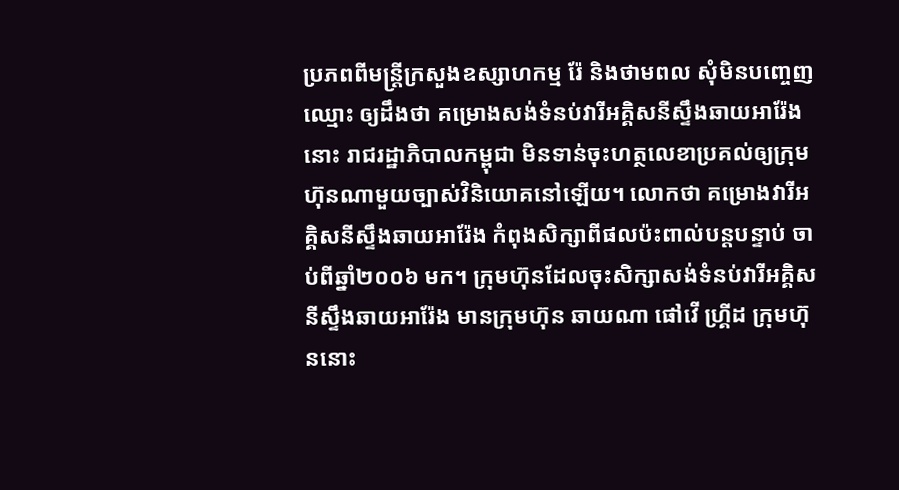ប្រភពពីមន្ត្រីក្រសួងឧស្សាហកម្ម រ៉ែ និងថាមពល សុំមិនបញ្ចេញឈ្មោះ ឲ្យដឹងថា គម្រោងសង់ទំនប់វារីអគ្គិសនីស្ទឹងឆាយអារ៉ែង នោះ រាជរដ្ឋាភិបាលកម្ពុជា មិនទាន់ចុះហត្ថលេខាប្រគល់ឲ្យក្រុមហ៊ុនណាមួយច្បាស់វិនិយោគនៅឡើយ។ លោកថា គម្រោងវារីអគ្គិសនីស្ទឹងឆាយអារ៉ែង កំពុងសិក្សាពីផលប៉ះពាល់បន្តបន្ទាប់ ចាប់ពីឆ្នាំ២០០៦ មក។ ក្រុមហ៊ុនដែលចុះសិក្សាសង់ទំនប់វារីអគ្គិសនីស្ទឹងឆាយអារ៉ែង មានក្រុមហ៊ុន ឆាយណា ផៅវើ ហ្រ្គីដ ក្រុមហ៊ុននោះ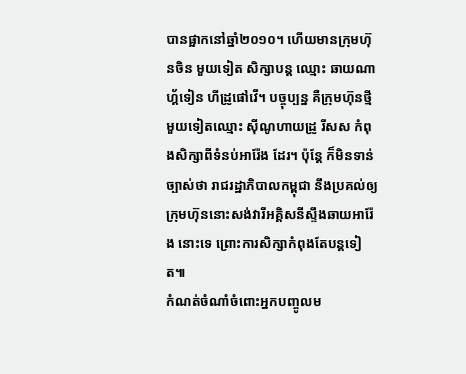បានផ្អាកនៅឆ្នាំ២០១០។ ហើយមានក្រុមហ៊ុនចិន មួយទៀត សិក្សាបន្ត ឈ្មោះ ឆាយណា ហ្គ័ទៀន ហីដ្រូផៅវើ។ បច្ចុប្បន្ន គឺក្រុមហ៊ុនថ្មីមួយទៀតឈ្មោះ ស៊ីណូហាយដ្រូ រីសស កំពុងសិក្សាពីទំនប់អារ៉ែង ដែរ។ ប៉ុន្តែ ក៏មិនទាន់ច្បាស់ថា រាជរដ្ឋាភិបាលកម្ពុជា នឹងប្រគល់ឲ្យក្រុមហ៊ុននោះសង់វារីអគ្គិសនីស្ទឹងឆាយអារ៉ែង នោះទេ ព្រោះការសិក្សាកំពុងតែបន្តទៀត៕
កំណត់ចំណាំចំពោះអ្នកបញ្ចូលម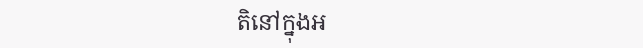តិនៅក្នុងអ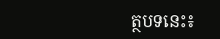ត្ថបទនេះ៖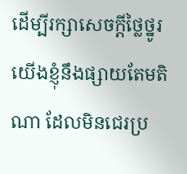ដើម្បីរក្សាសេចក្ដីថ្លៃថ្នូរ យើងខ្ញុំនឹងផ្សាយតែមតិណា ដែលមិនជេរប្រ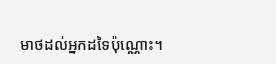មាថដល់អ្នកដទៃប៉ុណ្ណោះ។